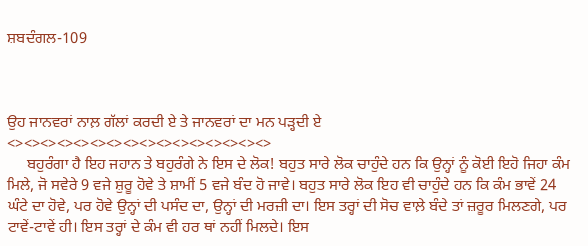ਸ਼ਬਦੰਗਲ-109



ਉਹ ਜਾਨਵਰਾਂ ਨਾਲ਼ ਗੱਲਾਂ ਕਰਦੀ ਏ ਤੇ ਜਾਨਵਰਾਂ ਦਾ ਮਨ ਪੜ੍ਹਦੀ ਏ
<><><><><><><><><><><><><><><><>
     ਬਹੁਰੰਗਾ ਹੈ ਇਹ ਜਹਾਨ ਤੇ ਬਹੁਰੰਗੇ ਨੇ ਇਸ ਦੇ ਲੋਕ! ਬਹੁਤ ਸਾਰੇ ਲੋਕ ਚਾਹੁੰਦੇ ਹਨ ਕਿ ਉਨ੍ਹਾਂ ਨੂੰ ਕੋਈ ਇਹੋ ਜਿਹਾ ਕੰਮ ਮਿਲੇ, ਜੋ ਸਵੇਰੇ 9 ਵਜੇ ਸ਼ੁਰੂ ਹੋਵੇ ਤੇ ਸ਼ਾਮੀਂ 5 ਵਜੇ ਬੰਦ ਹੋ ਜਾਵੇ। ਬਹੁਤ ਸਾਰੇ ਲੋਕ ਇਹ ਵੀ ਚਾਹੁੰਦੇ ਹਨ ਕਿ ਕੰਮ ਭਾਵੇਂ 24 ਘੰਟੇ ਦਾ ਹੋਵੇ, ਪਰ ਹੋਵੇ ਉਨ੍ਹਾਂ ਦੀ ਪਸੰਦ ਦਾ, ਉਨ੍ਹਾਂ ਦੀ ਮਰਜ਼ੀ ਦਾ। ਇਸ ਤਰ੍ਹਾਂ ਦੀ ਸੋਚ ਵਾਲ਼ੇ ਬੰਦੇ ਤਾਂ ਜ਼ਰੂਰ ਮਿਲਣਗੇ, ਪਰ ਟਾਵੇਂ-ਟਾਵੇਂ ਹੀ। ਇਸ ਤਰ੍ਹਾਂ ਦੇ ਕੰਮ ਵੀ ਹਰ ਥਾਂ ਨਹੀਂ ਮਿਲਦੇ। ਇਸ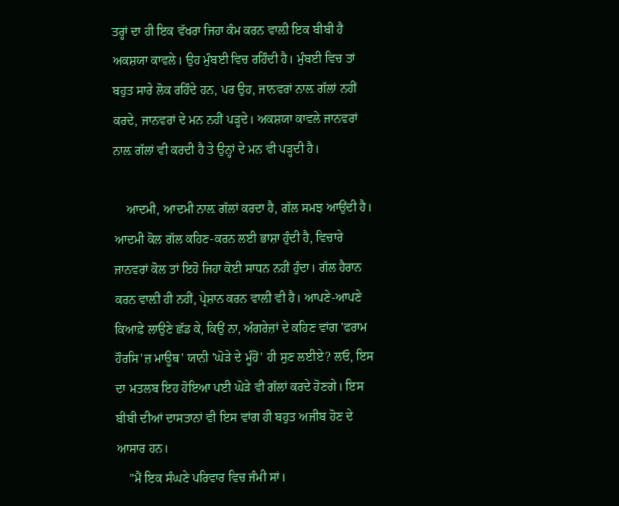ਤਰ੍ਹਾਂ ਦਾ ਹੀ ਇਕ ਵੱਖਰਾ ਜਿਹਾ ਕੰਮ ਕਰਨ ਵਾਲ਼ੀ ਇਕ ਬੀਬੀ ਹੈ ਅਕਸ਼ਯਾ ਕਾਵਲੇ। ਉਹ ਮੁੰਬਈ ਵਿਚ ਰਹਿੰਦੀ ਹੈ। ਮੁੰਬਈ ਵਿਚ ਤਾਂ ਬਹੁਤ ਸਾਰੇ ਲੋਕ ਰਹਿੰਦੇ ਹਨ, ਪਰ ਉਹ, ਜਾਨਵਰਾਂ ਨਾਲ਼ ਗੱਲਾਂ ਨਹੀਂ ਕਰਦੇ, ਜਾਨਵਰਾਂ ਦੇ ਮਨ ਨਹੀਂ ਪੜ੍ਹਦੇ। ਅਕਸ਼ਯਾ ਕਾਵਲੇ ਜਾਨਵਰਾਂ ਨਾਲ਼ ਗੱਲਾਂ ਵੀ ਕਰਦੀ ਹੈ ਤੇ ਉਨ੍ਹਾਂ ਦੇ ਮਨ ਵੀ ਪੜ੍ਹਦੀ ਹੈ।

    ਆਦਮੀ, ਆਦਮੀ ਨਾਲ਼ ਗੱਲਾਂ ਕਰਦਾ ਹੈ, ਗੱਲ ਸਮਝ ਆਉਂਦੀ ਹੈ। ਆਦਮੀ ਕੋਲ ਗੱਲ ਕਹਿਣ-ਕਰਨ ਲਈ ਭਾਸ਼ਾ ਹੁੰਦੀ ਹੈ, ਵਿਚਾਰੇ ਜਾਨਵਰਾਂ ਕੋਲ ਤਾਂ ਇਹੋ ਜਿਹਾ ਕੋਈ ਸਾਧਨ ਨਹੀਂ ਹੁੰਦਾ। ਗੱਲ ਹੈਰਾਨ ਕਰਨ ਵਾਲ਼ੀ ਹੀ ਨਹੀਂ, ਪ੍ਰੇਸ਼ਾਨ ਕਰਨ ਵਾਲ਼ੀ ਵੀ ਹੈ। ਆਪਣੇ-ਆਪਣੇ ਕਿਆਫ਼ੇ ਲਾਉਣੇ ਛੱਡ ਕੇ, ਕਿਉਂ ਨਾ, ਅੰਗਰੇਜ਼ਾਂ ਦੇ ਕਹਿਣ ਵਾਂਗ 'ਫਰਾਮ ਹੌਰਸਿ'ਜ਼ ਮਾਊਥ' ਯਾਨੀ 'ਘੋੜੇ ਦੇ ਮੂੰਹੋਂ' ਹੀ ਸੁਣ ਲਈਏ? ਲਓ, ਇਸ ਦਾ ਮਤਲਬ ਇਹ ਹੋਇਆ ਪਈ ਘੋੜੇ ਵੀ ਗੱਲਾਂ ਕਰਦੇ ਹੋਣਗੇ। ਇਸ ਬੀਬੀ ਦੀਆਂ ਦਾਸਤਾਨਾਂ ਵੀ ਇਸ ਵਾਂਗ ਹੀ ਬਹੁਤ ਅਜੀਬ ਹੋਣ ਦੇ ਆਸਾਰ ਹਨ।
    "ਮੈਂ ਇਕ ਸੰਘਣੇ ਪਰਿਵਾਰ ਵਿਚ ਜੰਮੀ ਸਾਂ।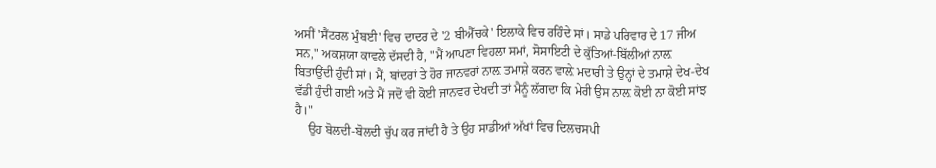ਅਸੀਂ 'ਸੈਂਟਰਲ ਮੁੰਬਈ' ਵਿਚ ਦਾਦਰ ਦੇ '2 ਬੀਐੱਚਕੇ' ਇਲਾਕੇ ਵਿਚ ਰਹਿੰਦੇ ਸਾਂ। ਸਾਡੇ ਪਰਿਵਾਰ ਦੇ 17 ਜੀਅ ਸਨ," ਅਕਸ਼ਯਾ ਕਾਵਲੇ ਦੱਸਦੀ ਹੈ, "ਮੈਂ ਆਪਣਾ ਵਿਹਲਾ ਸਮਾਂ, ਸੋਸਾਇਟੀ ਦੇ ਕੁੱਤਿਆਂ-ਬਿੱਲੀਆਂ ਨਾਲ਼ ਬਿਤਾਉਂਦੀ ਹੁੰਦੀ ਸਾਂ। ਮੈਂ, ਬਾਂਦਰਾਂ ਤੇ ਹੋਰ ਜਾਨਵਰਾਂ ਨਾਲ਼ ਤਮਾਸ਼ੇ ਕਰਨ ਵਾਲ਼ੇ ਮਦਾਰੀ ਤੇ ਉਨ੍ਹਾਂ ਦੇ ਤਮਾਸ਼ੇ ਦੇਖ-ਦੇਖ ਵੱਡੀ ਹੁੰਦੀ ਗਈ ਅਤੇ ਮੈਂ ਜਦੋਂ ਵੀ ਕੋਈ ਜਾਨਵਰ ਦੇਖਦੀ ਤਾਂ ਮੈਨੂੰ ਲੱਗਦਾ ਕਿ ਮੇਰੀ ਉਸ ਨਾਲ਼ ਕੋਈ ਨਾ ਕੋਈ ਸਾਂਝ ਹੈ।"
    ਉਹ ਬੋਲਦੀ-ਬੋਲਦੀ ਚੁੱਪ ਕਰ ਜਾਂਦੀ ਹੈ ਤੇ ਉਹ ਸਾਡੀਆਂ ਅੱਖਾਂ ਵਿਚ ਦਿਲਚਸਪੀ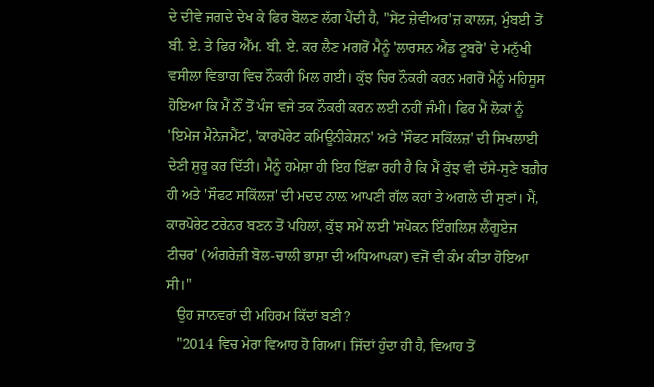ਦੇ ਦੀਵੇ ਜਗਦੇ ਦੇਖ ਕੇ ਫਿਰ ਬੋਲਣ ਲੱਗ ਪੈਂਦੀ ਹੈ, "ਸੇਂਟ ਜ਼ੇਵੀਅਰ'ਜ਼ ਕਾਲਜ, ਮੁੰਬਈ ਤੋਂ ਬੀ. ਏ. ਤੇ ਫਿਰ ਐੱਮ. ਬੀ. ਏ. ਕਰ ਲੈਣ ਮਗਰੋਂ ਮੈਨੂੰ 'ਲਾਰਸਨ ਐਂਡ ਟੂਬਰੋ' ਦੇ ਮਨੁੱਖੀ ਵਸੀਲਾ ਵਿਭਾਗ ਵਿਚ ਨੌਕਰੀ ਮਿਲ ਗਈ। ਕੁੱਝ ਚਿਰ ਨੌਕਰੀ ਕਰਨ ਮਗਰੋਂ ਮੈਨੂੰ ਮਹਿਸੂਸ ਹੋਇਆ ਕਿ ਮੈਂ ਨੌਂ ਤੋਂ ਪੰਜ ਵਜੇ ਤਕ ਨੌਕਰੀ ਕਰਨ ਲਈ ਨਹੀਂ ਜੰਮੀ। ਫਿਰ ਮੈਂ ਲੋਕਾਂ ਨੂੰ 'ਇਮੇਜ ਮੈਨੇਜਮੈਂਟ', 'ਕਾਰਪੋਰੇਟ ਕਮਿਊਨੀਕੇਸ਼ਨ' ਅਤੇ 'ਸੌਫਟ ਸਕਿੱਲਜ਼' ਦੀ ਸਿਖਲਾਈ ਦੇਣੀ ਸ਼ੁਰੂ ਕਰ ਦਿੱਤੀ। ਮੈਨੂੰ ਹਮੇਸ਼ਾ ਹੀ ਇਹ ਇੱਛਾ ਰਹੀ ਹੈ ਕਿ ਮੈਂ ਕੁੱਝ ਵੀ ਦੱਸੇ-ਸੁਣੇ ਬਗ਼ੈਰ ਹੀ ਅਤੇ 'ਸੌਫਟ ਸਕਿੱਲਜ਼' ਦੀ ਮਦਦ ਨਾਲ਼ ਆਪਣੀ ਗੱਲ ਕਹਾਂ ਤੇ ਅਗਲੇ ਦੀ ਸੁਣਾਂ। ਮੈਂ, ਕਾਰਪੋਰੇਟ ਟਰੇਨਰ ਬਣਨ ਤੋਂ ਪਹਿਲਾਂ, ਕੁੱਝ ਸਮੇਂ ਲਈ 'ਸਪੋਕਨ ਇੰਗਲਿਸ਼ ਲੈਂਗੂਏਜ ਟੀਚਰ' (ਅੰਗਰੇਜ਼ੀ ਬੋਲ-ਚਾਲੀ ਭਾਸ਼ਾ ਦੀ ਅਧਿਆਪਕਾ) ਵਜੋਂ ਵੀ ਕੰਮ ਕੀਤਾ ਹੋਇਆ ਸੀ।"
   ਉਹ ਜਾਨਵਰਾਂ ਦੀ ਮਹਿਰਮ ਕਿੱਦਾਂ ਬਣੀ?
   "2014 ਵਿਚ ਮੇਰਾ ਵਿਆਹ ਹੋ ਗਿਆ। ਜਿੱਦਾਂ ਹੁੰਦਾ ਹੀ ਹੈ, ਵਿਆਹ ਤੋਂ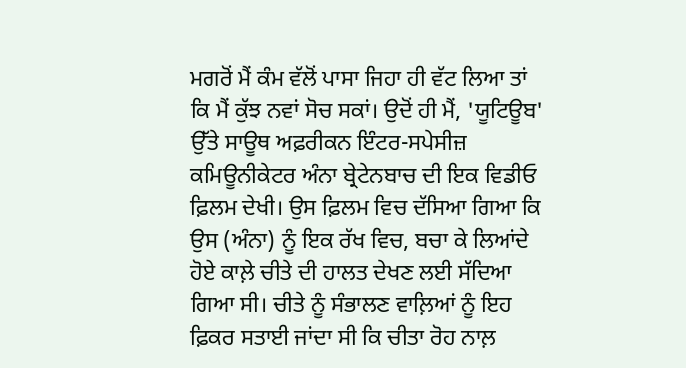ਮਗਰੋਂ ਮੈਂ ਕੰਮ ਵੱਲੋਂ ਪਾਸਾ ਜਿਹਾ ਹੀ ਵੱਟ ਲਿਆ ਤਾਂ ਕਿ ਮੈਂ ਕੁੱਝ ਨਵਾਂ ਸੋਚ ਸਕਾਂ। ਉਦੋਂ ਹੀ ਮੈਂ, 'ਯੂਟਿਊਬ' ਉੱਤੇ ਸਾਊਥ ਅਫ਼ਰੀਕਨ ਇੰਟਰ-ਸਪੇਸੀਜ਼ ਕਮਿਊਨੀਕੇਟਰ ਅੰਨਾ ਬ੍ਰੇਟੇਨਬਾਚ ਦੀ ਇਕ ਵਿਡੀਓ ਫ਼ਿਲਮ ਦੇਖੀ। ਉਸ ਫ਼ਿਲਮ ਵਿਚ ਦੱਸਿਆ ਗਿਆ ਕਿ ਉਸ (ਅੰਨਾ) ਨੂੰ ਇਕ ਰੱਖ ਵਿਚ, ਬਚਾ ਕੇ ਲਿਆਂਦੇ ਹੋਏ ਕਾਲ਼ੇ ਚੀਤੇ ਦੀ ਹਾਲਤ ਦੇਖਣ ਲਈ ਸੱਦਿਆ ਗਿਆ ਸੀ। ਚੀਤੇ ਨੂੰ ਸੰਭਾਲਣ ਵਾਲ਼ਿਆਂ ਨੂੰ ਇਹ ਫ਼ਿਕਰ ਸਤਾਈ ਜਾਂਦਾ ਸੀ ਕਿ ਚੀਤਾ ਰੋਹ ਨਾਲ਼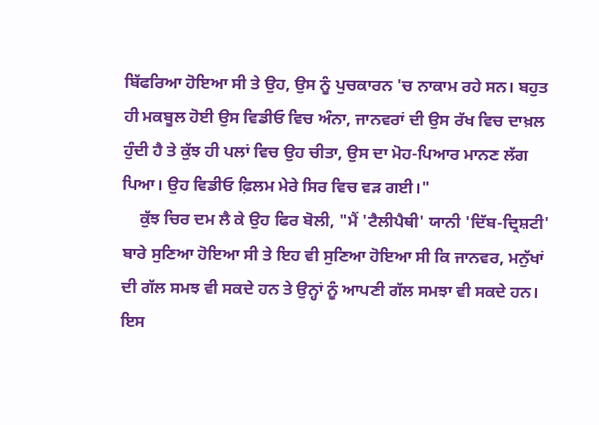ਬਿੱਫਰਿਆ ਹੋਇਆ ਸੀ ਤੇ ਉਹ, ਉਸ ਨੂੰ ਪੁਚਕਾਰਨ 'ਚ ਨਾਕਾਮ ਰਹੇ ਸਨ। ਬਹੁਤ ਹੀ ਮਕਬੂਲ ਹੋਈ ਉਸ ਵਿਡੀਓ ਵਿਚ ਅੰਨਾ, ਜਾਨਵਰਾਂ ਦੀ ਉਸ ਰੱਖ ਵਿਚ ਦਾਖ਼ਲ ਹੁੰਦੀ ਹੈ ਤੇ ਕੁੱਝ ਹੀ ਪਲਾਂ ਵਿਚ ਉਹ ਚੀਤਾ, ਉਸ ਦਾ ਮੋਹ-ਪਿਆਰ ਮਾਨਣ ਲੱਗ ਪਿਆ। ਉਹ ਵਿਡੀਓ ਫ਼ਿਲਮ ਮੇਰੇ ਸਿਰ ਵਿਚ ਵੜ ਗਈ।"
    ਕੁੱਝ ਚਿਰ ਦਮ ਲੈ ਕੇ ਉਹ ਫਿਰ ਬੋਲੀ, "ਮੈਂ 'ਟੈਲੀਪੈਥੀ' ਯਾਨੀ 'ਦਿੱਬ-ਦ੍ਰਿਸ਼ਟੀ' ਬਾਰੇ ਸੁਣਿਆ ਹੋਇਆ ਸੀ ਤੇ ਇਹ ਵੀ ਸੁਣਿਆ ਹੋਇਆ ਸੀ ਕਿ ਜਾਨਵਰ, ਮਨੁੱਖਾਂ ਦੀ ਗੱਲ ਸਮਝ ਵੀ ਸਕਦੇ ਹਨ ਤੇ ਉਨ੍ਹਾਂ ਨੂੰ ਆਪਣੀ ਗੱਲ ਸਮਝਾ ਵੀ ਸਕਦੇ ਹਨ। ਇਸ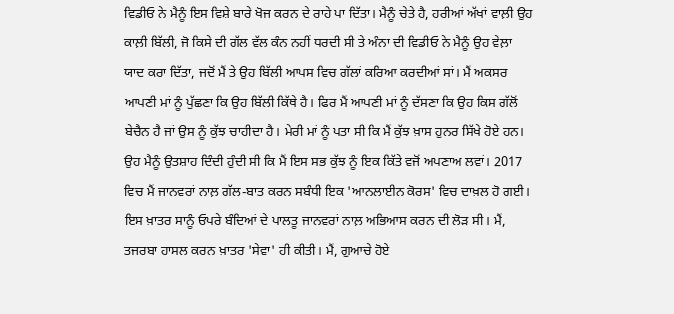ਵਿਡੀਓ ਨੇ ਮੈਨੂੰ ਇਸ ਵਿਸ਼ੇ ਬਾਰੇ ਖੋਜ ਕਰਨ ਦੇ ਰਾਹੇ ਪਾ ਦਿੱਤਾ। ਮੈਨੂੰ ਚੇਤੇ ਹੈ, ਹਰੀਆਂ ਅੱਖਾਂ ਵਾਲ਼ੀ ਉਹ ਕਾਲ਼ੀ ਬਿੱਲੀ, ਜੋ ਕਿਸੇ ਦੀ ਗੱਲ ਵੱਲ ਕੰਨ ਨਹੀਂ ਧਰਦੀ ਸੀ ਤੇ ਅੰਨਾ ਦੀ ਵਿਡੀਓ ਨੇ ਮੈਨੂੰ ਉਹ ਵੇਲ਼ਾ ਯਾਦ ਕਰਾ ਦਿੱਤਾ, ਜਦੋਂ ਮੈਂ ਤੇ ਉਹ ਬਿੱਲੀ ਆਪਸ ਵਿਚ ਗੱਲਾਂ ਕਰਿਆ ਕਰਦੀਆਂ ਸਾਂ। ਮੈਂ ਅਕਸਰ ਆਪਣੀ ਮਾਂ ਨੂੰ ਪੁੱਛਣਾ ਕਿ ਉਹ ਬਿੱਲੀ ਕਿੱਥੇ ਹੈ। ਫਿਰ ਮੈਂ ਆਪਣੀ ਮਾਂ ਨੂੰ ਦੱਸਣਾ ਕਿ ਉਹ ਕਿਸ ਗੱਲੋਂ ਬੇਚੈਨ ਹੈ ਜਾਂ ਉਸ ਨੂੰ ਕੁੱਝ ਚਾਹੀਦਾ ਹੈ। ਮੇਰੀ ਮਾਂ ਨੂੰ ਪਤਾ ਸੀ ਕਿ ਮੈਂ ਕੁੱਝ ਖ਼ਾਸ ਹੁਨਰ ਸਿੱਖੇ ਹੋਏ ਹਨ। ਉਹ ਮੈਨੂੰ ਉਤਸ਼ਾਹ ਦਿੰਦੀ ਹੁੰਦੀ ਸੀ ਕਿ ਮੈਂ ਇਸ ਸਭ ਕੁੱਝ ਨੂੰ ਇਕ ਕਿੱਤੇ ਵਜੋਂ ਅਪਣਾਅ ਲਵਾਂ। 2017 ਵਿਚ ਮੈਂ ਜਾਨਵਰਾਂ ਨਾਲ਼ ਗੱਲ-ਬਾਤ ਕਰਨ ਸਬੰਧੀ ਇਕ 'ਆਨਲਾਈਨ ਕੋਰਸ' ਵਿਚ ਦਾਖ਼ਲ ਹੋ ਗਈ। ਇਸ ਖ਼ਾਤਰ ਸਾਨੂੰ ਓਪਰੇ ਬੰਦਿਆਂ ਦੇ ਪਾਲਤੂ ਜਾਨਵਰਾਂ ਨਾਲ਼ ਅਭਿਆਸ ਕਰਨ ਦੀ ਲੋੜ ਸੀ। ਮੈਂ, ਤਜਰਬਾ ਹਾਸਲ ਕਰਨ ਖ਼ਾਤਰ 'ਸੇਵਾ' ਹੀ ਕੀਤੀ। ਮੈਂ, ਗੁਆਚੇ ਹੋਏ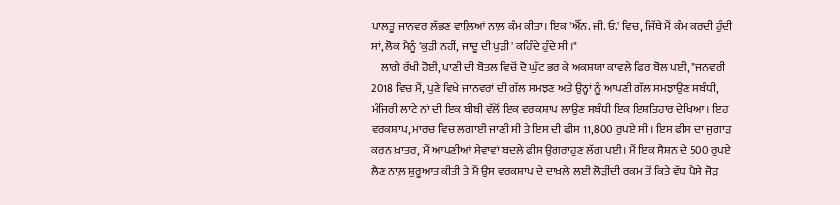ਪਾਲਤੂ ਜਾਨਵਰ ਲੱਭਣ ਵਾਲ਼ਿਆਂ ਨਾਲ਼ ਕੰਮ ਕੀਤਾ। ਇਕ 'ਐੱਨ. ਜੀ. ਓ.' ਵਿਚ, ਜਿੱਥੇ ਮੈਂ ਕੰਮ ਕਰਦੀ ਹੁੰਦੀ ਸਾਂ, ਲੋਕ ਮੈਨੂੰ 'ਕੁੜੀ ਨਹੀਂ, ਜਾਦੂ ਦੀ ਪੁੜੀ' ਕਹਿੰਦੇ ਹੁੰਦੇ ਸੀ।"
    ਲਾਗੇ ਰੱਖੀ ਹੋਈ, ਪਾਣੀ ਦੀ ਬੋਤਲ ਵਿਚੋਂ ਦੋ ਘੁੱਟ ਭਰ ਕੇ ਅਕਸ਼ਯਾ ਕਾਵਲੇ ਫਿਰ ਬੋਲ ਪਈ, "ਜਨਵਰੀ 2018 ਵਿਚ ਮੈਂ, ਪੁਣੇ ਵਿਖੇ ਜਾਨਵਰਾਂ ਦੀ ਗੱਲ ਸਮਝਣ ਅਤੇ ਉਨ੍ਹਾਂ ਨੂੰ ਆਪਣੀ ਗੱਲ ਸਮਝਾਉਣ ਸਬੰਧੀ, ਮੰਜਿਰੀ ਲਾਟੇ ਨਾਂ ਦੀ ਇਕ ਬੀਬੀ ਵੱਲੋਂ ਇਕ ਵਰਕਸ਼ਾਪ ਲਾਉਣ ਸਬੰਧੀ ਇਕ ਇਸ਼ਤਿਹਾਰ ਦੇਖਿਆ। ਇਹ ਵਰਕਸ਼ਾਪ, ਮਾਰਚ ਵਿਚ ਲਗਾਈ ਜਾਣੀ ਸੀ ਤੇ ਇਸ ਦੀ ਫੀਸ 11,800 ਰੁਪਏ ਸੀ। ਇਸ ਫੀਸ ਦਾ ਜੁਗਾੜ ਕਰਨ ਖ਼ਾਤਰ, ਮੈਂ ਆਪਣੀਆਂ ਸੇਵਾਵਾਂ ਬਦਲੇ ਫੀਸ ਉਗਰਾਹੁਣ ਲੱਗ ਪਈ। ਮੈਂ ਇਕ ਸੈਸ਼ਨ ਦੇ 500 ਰੁਪਏ ਲੈਣ ਨਾਲ਼ ਸ਼ੁਰੂਆਤ ਕੀਤੀ ਤੇ ਮੈਂ ਉਸ ਵਰਕਸ਼ਾਪ ਦੇ ਦਾਖ਼ਲੇ ਲਈ ਲੋੜੀਂਦੀ ਰਕਮ ਤੋਂ ਕਿਤੇ ਵੱਧ ਪੈਸੇ ਜੋੜ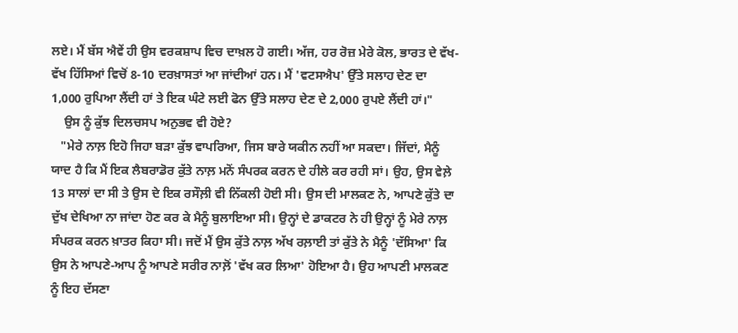ਲਏ। ਮੈਂ ਬੱਸ ਐਵੇਂ ਹੀ ਉਸ ਵਰਕਸ਼ਾਪ ਵਿਚ ਦਾਖ਼ਲ ਹੋ ਗਈ। ਅੱਜ, ਹਰ ਰੋਜ਼ ਮੇਰੇ ਕੋਲ, ਭਾਰਤ ਦੇ ਵੱਖ-ਵੱਖ ਹਿੱਸਿਆਂ ਵਿਚੋਂ 8-10 ਦਰਖ਼ਾਸਤਾਂ ਆ ਜਾਂਦੀਆਂ ਹਨ। ਮੈਂ 'ਵਟਸਐਪ' ਉੱਤੇ ਸਲਾਹ ਦੇਣ ਦਾ 1,000 ਰੁਪਿਆ ਲੈਂਦੀ ਹਾਂ ਤੇ ਇਕ ਘੰਟੇ ਲਈ ਫੋਨ ਉੱਤੇ ਸਲਾਹ ਦੇਣ ਦੇ 2,000 ਰੁਪਏ ਲੈਂਦੀ ਹਾਂ।"
    ਉਸ ਨੂੰ ਕੁੱਝ ਦਿਲਚਸਪ ਅਨੁਭਵ ਵੀ ਹੋਏ?
   "ਮੇਰੇ ਨਾਲ਼ ਇਹੋ ਜਿਹਾ ਬੜਾ ਕੁੱਝ ਵਾਪਰਿਆ, ਜਿਸ ਬਾਰੇ ਯਕੀਨ ਨਹੀਂ ਆ ਸਕਦਾ। ਜਿੱਦਾਂ, ਮੈਨੂੰ ਯਾਦ ਹੈ ਕਿ ਮੈਂ ਇਕ ਲੈਬਰਾਡੋਰ ਕੁੱਤੇ ਨਾਲ਼ ਮਨੋਂ ਸੰਪਰਕ ਕਰਨ ਦੇ ਹੀਲੇ ਕਰ ਰਹੀ ਸਾਂ। ਉਹ, ਉਸ ਵੇਲ਼ੇ 13 ਸਾਲਾਂ ਦਾ ਸੀ ਤੇ ਉਸ ਦੇ ਇਕ ਰਸੌਲ਼ੀ ਵੀ ਨਿੱਕਲੀ ਹੋਈ ਸੀ। ਉਸ ਦੀ ਮਾਲਕਣ ਨੇ, ਆਪਣੇ ਕੁੱਤੇ ਦਾ ਦੁੱਖ ਦੇਖਿਆ ਨਾ ਜਾਂਦਾ ਹੋਣ ਕਰ ਕੇ ਮੈਨੂੰ ਬੁਲਾਇਆ ਸੀ। ਉਨ੍ਹਾਂ ਦੇ ਡਾਕਟਰ ਨੇ ਹੀ ਉਨ੍ਹਾਂ ਨੂੰ ਮੇਰੇ ਨਾਲ਼ ਸੰਪਰਕ ਕਰਨ ਖ਼ਾਤਰ ਕਿਹਾ ਸੀ। ਜਦੋਂ ਮੈਂ ਉਸ ਕੁੱਤੇ ਨਾਲ਼ ਅੱਖ ਰਲ਼ਾਈ ਤਾਂ ਕੁੱਤੇ ਨੇ ਮੈਨੂੰ 'ਦੱਸਿਆ' ਕਿ ਉਸ ਨੇ ਆਪਣੇ-ਆਪ ਨੂੰ ਆਪਣੇ ਸਰੀਰ ਨਾਲ਼ੋਂ 'ਵੱਖ ਕਰ ਲਿਆ' ਹੋਇਆ ਹੈ। ਉਹ ਆਪਣੀ ਮਾਲਕਣ ਨੂੰ ਇਹ ਦੱਸਣਾ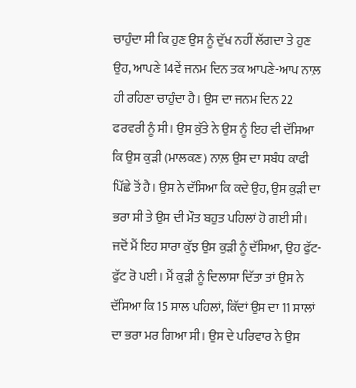ਚਾਹੁੰਦਾ ਸੀ ਕਿ ਹੁਣ ਉਸ ਨੂੰ ਦੁੱਖ ਨਹੀਂ ਲੱਗਦਾ ਤੇ ਹੁਣ ਉਹ, ਆਪਣੇ 14ਵੇਂ ਜਨਮ ਦਿਨ ਤਕ ਆਪਣੇ-ਆਪ ਨਾਲ਼ ਹੀ ਰਹਿਣਾ ਚਾਹੁੰਦਾ ਹੈ। ਉਸ ਦਾ ਜਨਮ ਦਿਨ 22 ਫਰਵਰੀ ਨੂੰ ਸੀ। ਉਸ ਕੁੱਤੇ ਨੇ ਉਸ ਨੂੰ ਇਹ ਵੀ ਦੱਸਿਆ ਕਿ ਉਸ ਕੁੜੀ (ਮਾਲਕਣ) ਨਾਲ਼ ਉਸ ਦਾ ਸਬੰਧ ਕਾਫੀ ਪਿੱਛੇ ਤੋਂ ਹੈ। ਉਸ ਨੇ ਦੱਸਿਆ ਕਿ ਕਦੇ ਉਹ, ਉਸ ਕੁੜੀ ਦਾ ਭਰਾ ਸੀ ਤੇ ਉਸ ਦੀ ਮੌਤ ਬਹੁਤ ਪਹਿਲਾਂ ਹੋ ਗਈ ਸੀ। ਜਦੋਂ ਮੈਂ ਇਹ ਸਾਰਾ ਕੁੱਝ ਉਸ ਕੁੜੀ ਨੂੰ ਦੱਸਿਆ, ਉਹ ਫੁੱਟ-ਫੁੱਟ ਰੋ ਪਈ। ਮੈਂ ਕੁੜੀ ਨੂੰ ਦਿਲਾਸਾ ਦਿੱਤਾ ਤਾਂ ਉਸ ਨੇ ਦੱਸਿਆ ਕਿ 15 ਸਾਲ ਪਹਿਲਾਂ, ਕਿੱਦਾਂ ਉਸ ਦਾ 11 ਸਾਲਾਂ ਦਾ ਭਰਾ ਮਰ ਗਿਆ ਸੀ। ਉਸ ਦੇ ਪਰਿਵਾਰ ਨੇ ਉਸ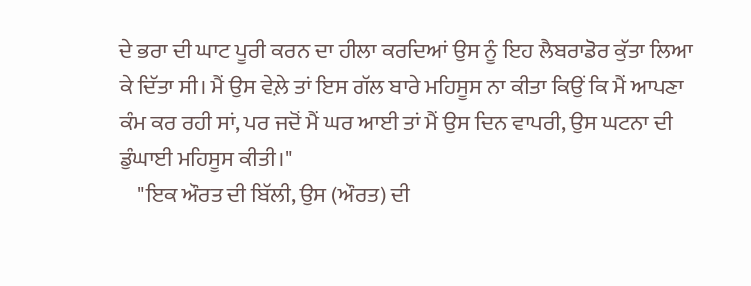ਦੇ ਭਰਾ ਦੀ ਘਾਟ ਪੂਰੀ ਕਰਨ ਦਾ ਹੀਲਾ ਕਰਦਿਆਂ ਉਸ ਨੂੰ ਇਹ ਲੈਬਰਾਡੋਰ ਕੁੱਤਾ ਲਿਆ ਕੇ ਦਿੱਤਾ ਸੀ। ਮੈਂ ਉਸ ਵੇਲ਼ੇ ਤਾਂ ਇਸ ਗੱਲ ਬਾਰੇ ਮਹਿਸੂਸ ਨਾ ਕੀਤਾ ਕਿਉਂ ਕਿ ਮੈਂ ਆਪਣਾ ਕੰਮ ਕਰ ਰਹੀ ਸਾਂ, ਪਰ ਜਦੋਂ ਮੈਂ ਘਰ ਆਈ ਤਾਂ ਮੈਂ ਉਸ ਦਿਨ ਵਾਪਰੀ, ਉਸ ਘਟਨਾ ਦੀ ਡੁੰਘਾਈ ਮਹਿਸੂਸ ਕੀਤੀ।"
    "ਇਕ ਔਰਤ ਦੀ ਬਿੱਲੀ, ਉਸ (ਔਰਤ) ਦੀ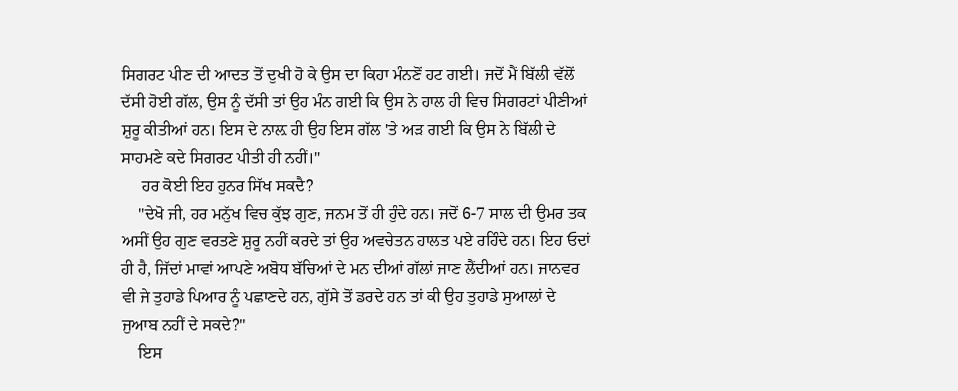ਸਿਗਰਟ ਪੀਣ ਦੀ ਆਦਤ ਤੋਂ ਦੁਖੀ ਹੋ ਕੇ ਉਸ ਦਾ ਕਿਹਾ ਮੰਨਣੋਂ ਹਟ ਗਈ। ਜਦੋਂ ਮੈਂ ਬਿੱਲੀ ਵੱਲੋਂ ਦੱਸੀ ਹੋਈ ਗੱਲ, ਉਸ ਨੂੰ ਦੱਸੀ ਤਾਂ ਉਹ ਮੰਨ ਗਈ ਕਿ ਉਸ ਨੇ ਹਾਲ ਹੀ ਵਿਚ ਸਿਗਰਟਾਂ ਪੀਣੀਆਂ ਸ਼ੁਰੂ ਕੀਤੀਆਂ ਹਨ। ਇਸ ਦੇ ਨਾਲ਼ ਹੀ ਉਹ ਇਸ ਗੱਲ 'ਤੇ ਅੜ ਗਈ ਕਿ ਉਸ ਨੇ ਬਿੱਲੀ ਦੇ ਸਾਹਮਣੇ ਕਦੇ ਸਿਗਰਟ ਪੀਤੀ ਹੀ ਨਹੀਂ।"
     ਹਰ ਕੋਈ ਇਹ ਹੁਨਰ ਸਿੱਖ ਸਕਦੈ?
    "ਦੇਖੋ ਜੀ, ਹਰ ਮਨੁੱਖ ਵਿਚ ਕੁੱਝ ਗੁਣ, ਜਨਮ ਤੋਂ ਹੀ ਹੁੰਦੇ ਹਨ। ਜਦੋਂ 6-7 ਸਾਲ ਦੀ ਉਮਰ ਤਕ ਅਸੀਂ ਉਹ ਗੁਣ ਵਰਤਣੇ ਸ਼ੁਰੂ ਨਹੀਂ ਕਰਦੇ ਤਾਂ ਉਹ ਅਵਚੇਤਨ ਹਾਲਤ ਪਏ ਰਹਿੰਦੇ ਹਨ। ਇਹ ਓਦਾਂ ਹੀ ਹੈ, ਜਿੱਦਾਂ ਮਾਵਾਂ ਆਪਣੇ ਅਬੋਧ ਬੱਚਿਆਂ ਦੇ ਮਨ ਦੀਆਂ ਗੱਲਾਂ ਜਾਣ ਲੈਂਦੀਆਂ ਹਨ। ਜਾਨਵਰ ਵੀ ਜੇ ਤੁਹਾਡੇ ਪਿਆਰ ਨੂੰ ਪਛਾਣਦੇ ਹਨ, ਗੁੱਸੇ ਤੋਂ ਡਰਦੇ ਹਨ ਤਾਂ ਕੀ ਉਹ ਤੁਹਾਡੇ ਸੁਆਲਾਂ ਦੇ ਜੁਆਬ ਨਹੀਂ ਦੇ ਸਕਦੇ?"
    ਇਸ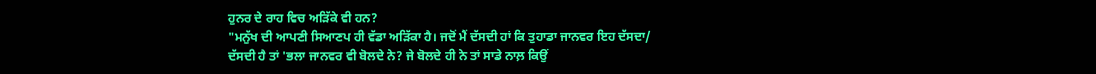ਹੁਨਰ ਦੇ ਰਾਹ ਵਿਚ ਅੜਿੱਕੇ ਵੀ ਹਨ?
"ਮਨੁੱਖ ਦੀ ਆਪਣੀ ਸਿਆਣਪ ਹੀ ਵੱਡਾ ਅੜਿੱਕਾ ਹੈ। ਜਦੋਂ ਮੈਂ ਦੱਸਦੀ ਹਾਂ ਕਿ ਤੁਹਾਡਾ ਜਾਨਵਰ ਇਹ ਦੱਸਦਾ/ ਦੱਸਦੀ ਹੈ ਤਾਂ 'ਭਲਾ ਜਾਨਵਰ ਵੀ ਬੋਲਦੇ ਨੇ? ਜੇ ਬੋਲਦੇ ਹੀ ਨੇ ਤਾਂ ਸਾਡੇ ਨਾਲ਼ ਕਿਉਂ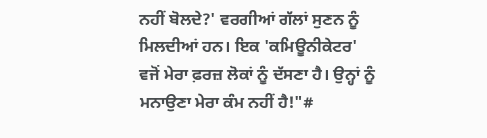ਨਹੀਂ ਬੋਲਦੇ?' ਵਰਗੀਆਂ ਗੱਲਾਂ ਸੁਣਨ ਨੂੰ ਮਿਲਦੀਆਂ ਹਨ। ਇਕ 'ਕਮਿਊਨੀਕੇਟਰ' ਵਜੋਂ ਮੇਰਾ ਫ਼ਰਜ਼ ਲੋਕਾਂ ਨੂੰ ਦੱਸਣਾ ਹੈ। ਉਨ੍ਹਾਂ ਨੂੰ ਮਨਾਉਣਾ ਮੇਰਾ ਕੰਮ ਨਹੀਂ ਹੈ!"#